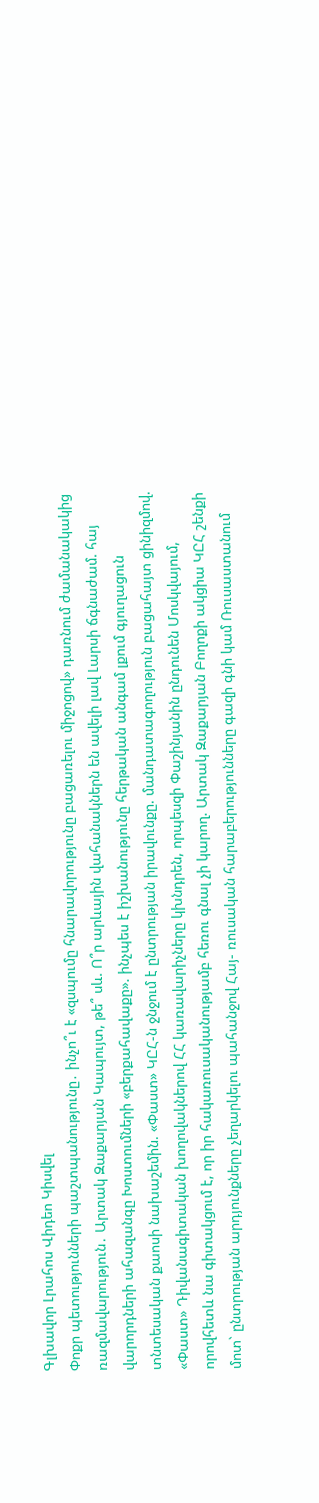Գլխավոր Լրահոս Վիդեո Կիսվել
Փոքր պետությունների պաշտպանությունը․ ինչո՞ւ է «զսպումը հնարավորությունը բացառելու միջոցով» դառնում ժամանակակից ռազմավարություն․ Արտակ Զաքարյան Կապույտ, թե՞ սև. Ո՞ր արևային վահանակներն են ավելի լավ Լարսի ճգնաժամ. հայ վարորդների ահազանգը Խոստումների «բերքահավաքը». ինչպես է իշխանությունը հերթական անգամ լքում գյուղացուն տնտեսական քաոսի նախաշեմին. «Փաստ» ԿԸՀ-ն ջնջում է ընտրության իրավունքը. մանդատագողություն բացահայտ ցինիզմով. «Փաստ» Դիվանագիտական խողովակներով ՀՀ կառավարիչները կխնդրեն, որպեսզի Փաշինյանին ընդունեն Մոսկվայում, որովհետև նա գիտակցում է, որ իր հակառուսականությամբ հեռու գնալ չի կարող. Արտակ Զաքարյան Բողոքի ակցիա ԿԸՀ շենքի մոտ` ընտրության արդյունքները չեղարկելու պահանջով Հայ- ռուսական հարաբերությունները գազի գնի կամ Ռուսաստանում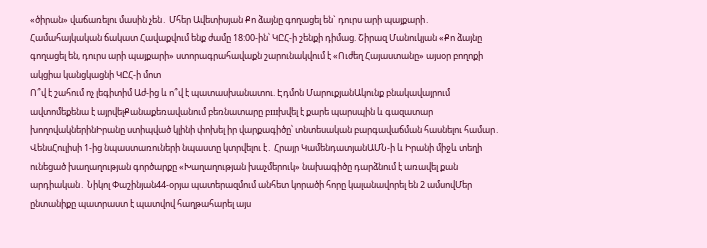«ծիրան» վաճառելու մասին չեն․ Մհեր Ավետիսյան Քո ձայնը գողացել են` դուրս արի պայքարի․ Համահայկական ճակատ Հավաքվում ենք ժամը 18:00-ին՝ ԿԸՀ-ի շենքի դիմաց. Շիրազ Մանուկյան «Քո ձայնը գողացել են, դուրս արի պայքարի» ստորագրահավաքն շարունակվում է «Ուժեղ Հայաստանը» այսօր բողոքի ակցիա կանցկացնի ԿԸՀ-ի մոտ
Ո՞վ է շահում ոչ լեգիտիմ Աժ-ից և ո՞վ է պատասխանատու. Էդմոն ՄարուքյանԱկունք բնակավայրում ավտոմեքենա է այրվելՔանաքեռավանում բեռնատարը բшխվել է քարե պարսպին և գազատար խողովակներինԻրանը ստիպված կլինի փոխել իր վարքագիծը՝ տնտեսական բարգավաճման հասնելու համար․ ՎենսՀուլիսի 1-ից նպաստառուների նպաստը կտրվելու է․ Հրայր ԿամենդատյանԱՄՆ-ի և Իրանի միջև տեղի ունեցած խաղաղության գործարքը «Խաղաղության խաչմերուկ» նախագիծը դարձնում է առավել քան արդիական․ Նիկոլ Փաշինյան44-օրյա պատերազմում անհետ կորածի հորը կալանավորել են 2 ամսովՄեր ընտանիքը պատրաստ է պատվով հաղթահարել այս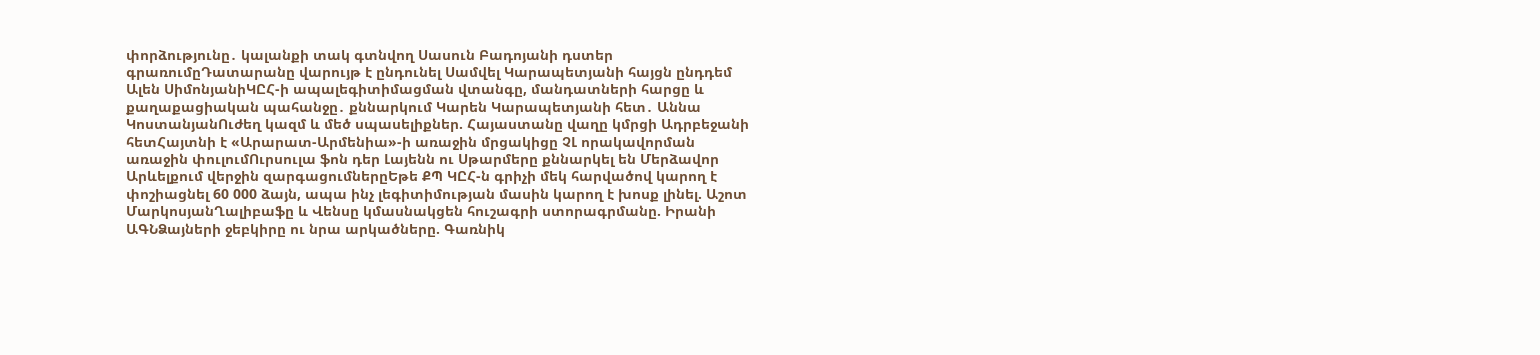փորձությունը․ կալանքի տակ գտնվող Սասուն Բադոյանի դստեր գրառումըԴատարանը վարույթ է ընդունել Սամվել Կարապետյանի հայցն ընդդեմ Ալեն ՍիմոնյանիԿԸՀ-ի ապալեգիտիմացման վտանգը, մանդատների հարցը և քաղաքացիական պահանջը․ քննարկում Կարեն Կարապետյանի հետ․ Աննա ԿոստանյանՈւժեղ կազմ և մեծ սպասելիքներ. Հայաստանը վաղը կմրցի Ադրբեջանի հետՀայտնի է «Արարատ-Արմենիա»-ի առաջին մրցակիցը ՉԼ որակավորման առաջին փուլումՈւրսուլա ֆոն դեր Լայենն ու Սթարմերը քննարկել են Մերձավոր Արևելքում վերջին զարգացումներըԵթե ՔՊ ԿԸՀ-ն գրիչի մեկ հարվածով կարող է փոշիացնել 60 000 ձայն, ապա ինչ լեգիտիմության մասին կարող է խոսք լինել. Աշոտ ՄարկոսյանՂալիբաֆը և Վենսը կմասնակցեն հուշագրի ստորագրմանը. Իրանի ԱԳՆՁայների ջեբկիրը ու նրա արկածները. Գառնիկ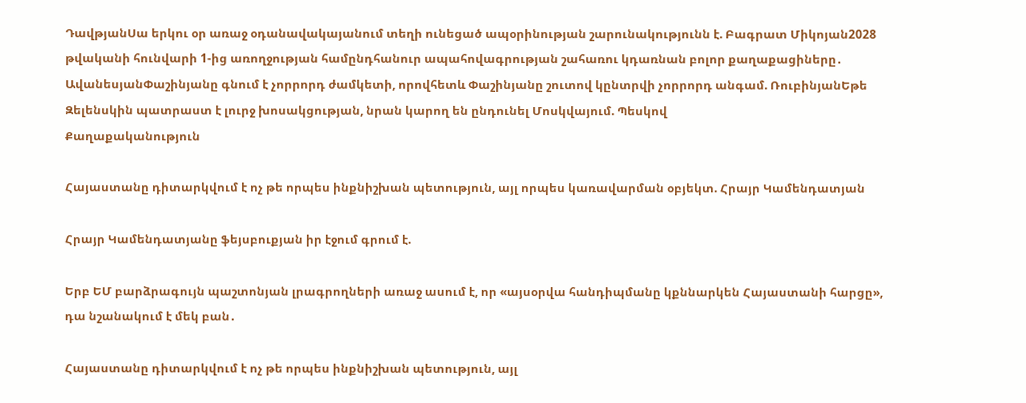ԴավթյանՍա երկու օր առաջ օդանավակայանում տեղի ունեցած ապօրինության շարունակությունն է. Բագրատ Միկոյան2028 թվականի հունվարի 1-ից առողջության համընդհանուր ապահովագրության շահառու կդառնան բոլոր քաղաքացիները․ ԱվանեսյանՓաշինյանը գնում է չորրորդ ժամկետի, որովհետև Փաշինյանը շուտով կընտրվի չորրորդ անգամ. ՌուբինյանԵթե Զելենսկին պատրաստ է լուրջ խոսակցության, նրան կարող են ընդունել Մոսկվայում. Պեսկով
Քաղաքականություն

Հայաստանը դիտարկվում է ոչ թե որպես ինքնիշխան պետություն, այլ որպես կառավարման օբյեկտ. Հրայր Կամենդատյան

Հրայր Կամենդատյանը ֆեյսբուքյան իր էջում գրում է.

Երբ ԵՄ բարձրագույն պաշտոնյան լրագրողների առաջ ասում է, որ «այսօրվա հանդիպմանը կքննարկեն Հայաստանի հարցը», դա նշանակում է մեկ բան․

Հայաստանը դիտարկվում է ոչ թե որպես ինքնիշխան պետություն, այլ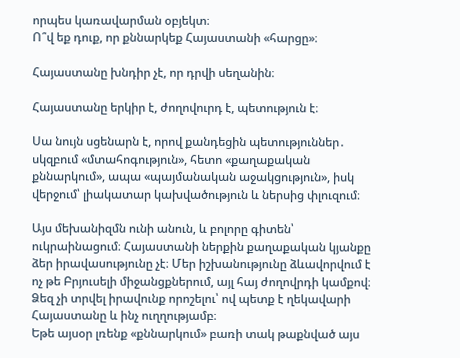որպես կառավարման օբյեկտ։
Ո՞վ եք դուք, որ քննարկեք Հայաստանի «հարցը»։

Հայաստանը խնդիր չէ, որ դրվի սեղանին։

Հայաստանը երկիր է, ժողովուրդ է, պետություն է։

Սա նույն սցենարն է, որով քանդեցին պետություններ․ սկզբում «մտահոգություն», հետո «քաղաքական քննարկում», ապա «պայմանական աջակցություն», իսկ վերջում՝ լիակատար կախվածություն և ներսից փլուզում։

Այս մեխանիզմն ունի անուն, և բոլորը գիտեն՝ ուկրաինացում։ Հայաստանի ներքին քաղաքական կյանքը ձեր իրավասությունը չէ։ Մեր իշխանությունը ձևավորվում է ոչ թե Բրյուսելի միջանցքներում, այլ հայ ժողովրդի կամքով։ Ձեզ չի տրվել իրավունք որոշելու՝ ով պետք է ղեկավարի Հայաստանը և ինչ ուղղությամբ։
Եթե այսօր լռենք «քննարկում» բառի տակ թաքնված այս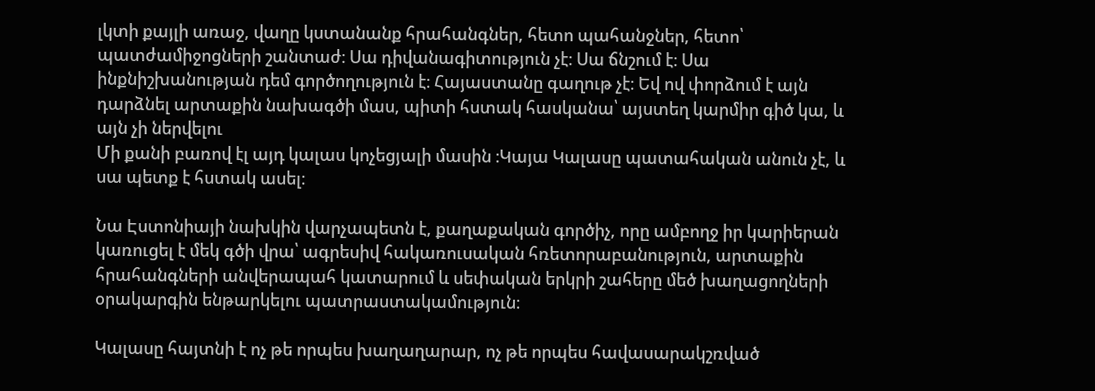լկտի քայլի առաջ, վաղը կստանանք հրահանգներ, հետո պահանջներ, հետո՝ պատժամիջոցների շանտաժ։ Սա դիվանագիտություն չէ։ Սա ճնշում է։ Սա ինքնիշխանության դեմ գործողություն է։ Հայաստանը գաղութ չէ։ Եվ ով փորձում է այն դարձնել արտաքին նախագծի մաս, պիտի հստակ հասկանա՝ այստեղ կարմիր գիծ կա, և այն չի ներվելու
Մի քանի բառով էլ այդ կալաս կոչեցյալի մասին ։Կայա Կալասը պատահական անուն չէ, և սա պետք է հստակ ասել։

Նա Էստոնիայի նախկին վարչապետն է, քաղաքական գործիչ, որը ամբողջ իր կարիերան կառուցել է մեկ գծի վրա՝ ագրեսիվ հակառուսական հռետորաբանություն, արտաքին հրահանգների անվերապահ կատարում և սեփական երկրի շահերը մեծ խաղացողների օրակարգին ենթարկելու պատրաստակամություն։

Կալասը հայտնի է ոչ թե որպես խաղաղարար, ոչ թե որպես հավասարակշռված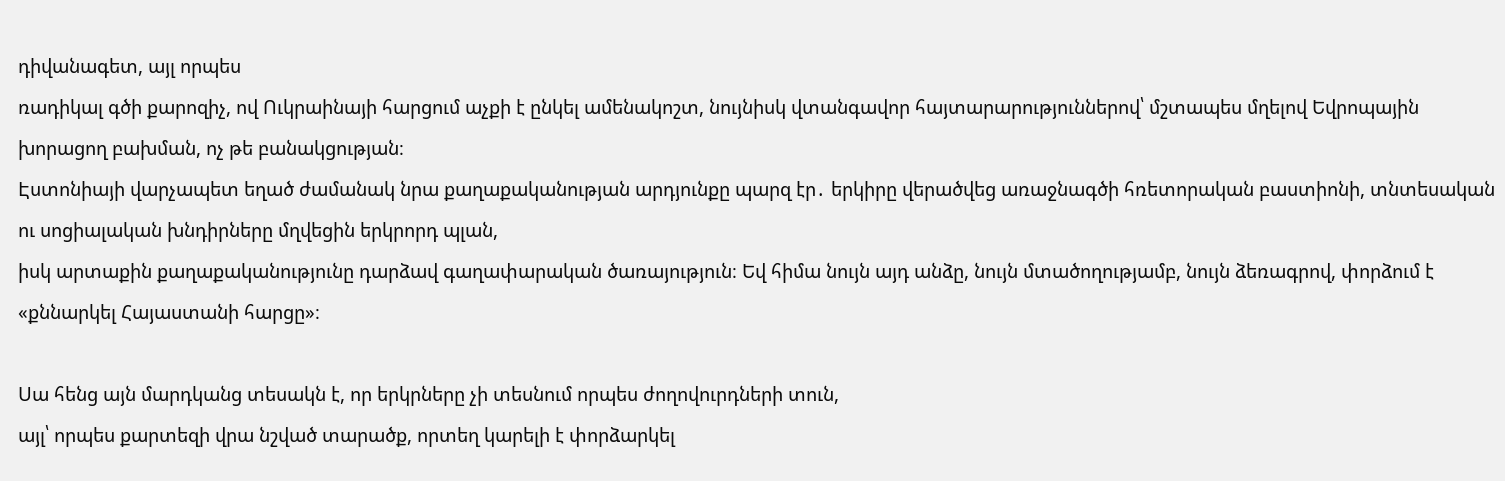դիվանագետ, այլ որպես
ռադիկալ գծի քարոզիչ, ով Ուկրաինայի հարցում աչքի է ընկել ամենակոշտ, նույնիսկ վտանգավոր հայտարարություններով՝ մշտապես մղելով Եվրոպային խորացող բախման, ոչ թե բանակցության։
Էստոնիայի վարչապետ եղած ժամանակ նրա քաղաքականության արդյունքը պարզ էր․ երկիրը վերածվեց առաջնագծի հռետորական բաստիոնի, տնտեսական ու սոցիալական խնդիրները մղվեցին երկրորդ պլան,
իսկ արտաքին քաղաքականությունը դարձավ գաղափարական ծառայություն։ Եվ հիմա նույն այդ անձը, նույն մտածողությամբ, նույն ձեռագրով, փորձում է «քննարկել Հայաստանի հարցը»։

Սա հենց այն մարդկանց տեսակն է, որ երկրները չի տեսնում որպես ժողովուրդների տուն,
այլ՝ որպես քարտեզի վրա նշված տարածք, որտեղ կարելի է փորձարկել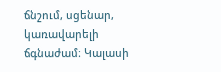ճնշում, սցենար, կառավարելի ճգնաժամ։ Կալասի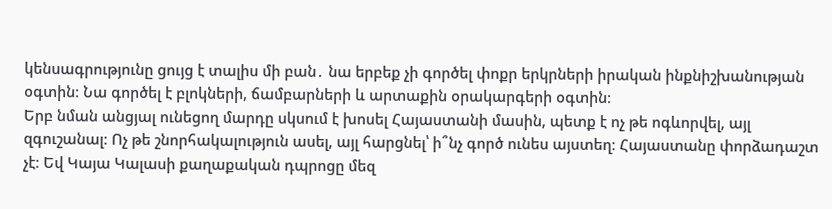կենսագրությունը ցույց է տալիս մի բան․ նա երբեք չի գործել փոքր երկրների իրական ինքնիշխանության օգտին։ Նա գործել է բլոկների, ճամբարների և արտաքին օրակարգերի օգտին։
Երբ նման անցյալ ունեցող մարդը սկսում է խոսել Հայաստանի մասին, պետք է ոչ թե ոգևորվել, այլ զգուշանալ։ Ոչ թե շնորհակալություն ասել, այլ հարցնել՝ ի՞նչ գործ ունես այստեղ։ Հայաստանը փորձադաշտ չէ։ Եվ Կայա Կալասի քաղաքական դպրոցը մեզ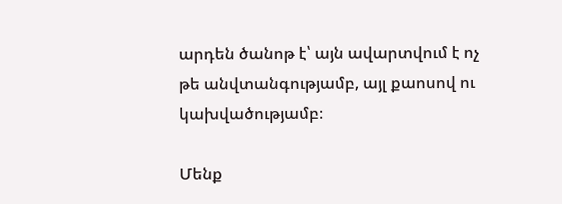արդեն ծանոթ է՝ այն ավարտվում է ոչ թե անվտանգությամբ, այլ քաոսով ու կախվածությամբ։

Մենք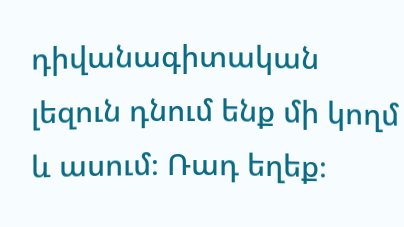դիվանագիտական լեզուն դնում ենք մի կողմ և ասում։ Ռադ եղեք։